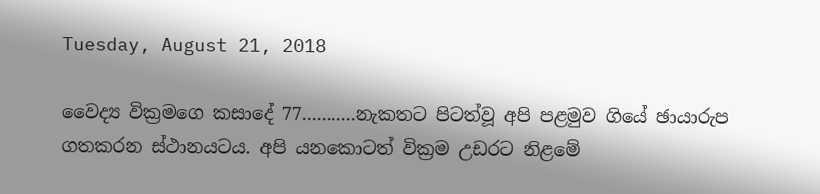Tuesday, August 21, 2018

වෛද්‍ය වික්‍රමගෙ කසාදේ 77...........නැකතට පිටත්වූ අපි පළමුව ගියේ ඡායාරුප ගතකරන ස්ථානයටය. අපි යනකොටත් වික්‍රම උඩරට නිළමේ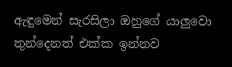ඇඳුමෙන් සැරසිලා ඔහුගේ යාලුවො තුන්දෙනත් එක්ක ඉන්නව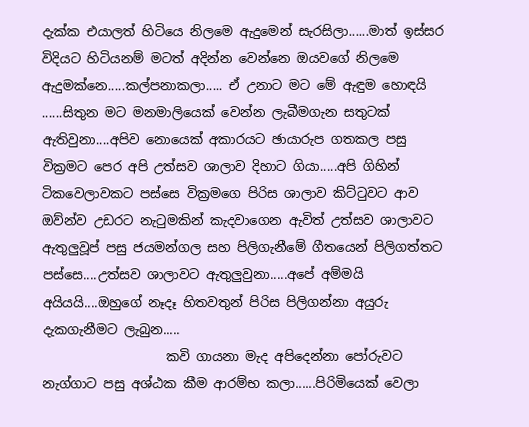දැක්ක එයාලත් හිටියෙ නිලමෙ ඇදුමෙන් සැරසිලා......මාත් ඉස්සර විදියට හිටියනම් මටත් අදින්න වෙන්නෙ ඔයවගේ නිලමෙ ඇදුමක්නෙ.....කල්පනාකලා..... ඒ උනාට මට මේ ඇඳුම හොඳයි ......සිතුන මට මනමාලියෙක් වෙන්න ලැබීමගැන සතුටක් ඇතිවුනා....අපිව නොයෙක් අකාරයට ඡායාරුප ගතකල පසු වික්‍රමට පෙර අපි උත්සව ශාලාව දිහාට ගියා.....අපි ගිහින් ටිකවෙලාවකට පස්සෙ වික්‍රමගෙ පිරිස ශාලාව කිට්ටුවට ආව ඔව්න්ව උඩරට නැටුමකින් කැදවාගෙන ඇවිත් උත්සව ශාලාවට ඇතුලුවූප් පසු ජයමන්ගල සහ පිලිගැනීමේ ගීතයෙන් පිලිගත්තට පස්සෙ....උත්සව ශාලාවට ඇතුලුවුනා.....අපේ අම්මයි අයියයි....ඔහුගේ නෑදෑ හිතවතුන් පිරිස පිලිගන්නා අයුරු දැකගැනීමට ලැබුන.....
                   කවි ගායනා මැද අපිදෙන්නා පෝරුවට නැග්ගාට පසු අශ්ඨක කීම ආරම්භ කලා......පිරිමියෙක් වෙලා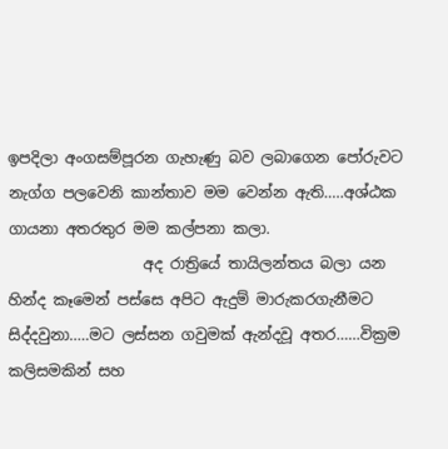ඉපදිලා අංගසම්පූරන ගැහැණු බව ලබාගෙන පෝරුවට නැග්ග පලවෙනි කාන්තාව මම වෙන්න ඇති.....අශ්ඨක ගායනා අතරතුර මම කල්පනා කලා.
                  අද රාත්‍රියේ තායිලන්තය බලා යන හින්ද කෑමෙන් පස්සෙ අපිට ඇදුම් මාරුකරගැනීමට සිද්දවුනා.....මට ලස්සන ගවුමක් ඇන්දවූ අතර......වික්‍රම කලිසමකින් සහ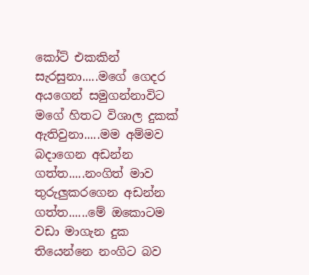කෝට් එකකින් සැරසුනා.....මගේ ගෙදර අයගෙන් සමුගන්නාවිට මගේ හිතට විශාල දුකක් ඇතිවුනා.....මම අම්මව බදාගෙන අඩන්න ගත්ත.....නංගිත් මාව තුරුලුකරගෙන අඩන්න ගත්ත......මේ ඔකොටම වඩා මාගැන දුක තියෙන්නෙ නංගිට බව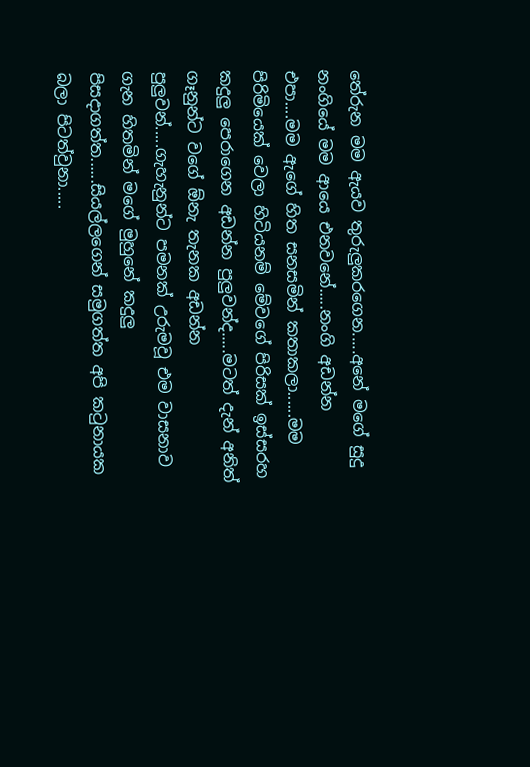තේරුන මම ඇයව තුරුලුකරගෙන.....අනේ මගේ සුදු නංගියේ මම ආයෙ එනවනේ.....නංගි අඩන්න එපා....මම ඇගේ හිත සනසමින් කතාකලා......මම පිරිමියෙක් වෙලා හිටියනම් මේවගේ පිරිසක් ඉස්සරහ කදුලු පෙරාගෙන අඩන්න පුලුවන්ද.....මටත් දැන් අනිත් ගෑනුන්ට වගේ ඕනැ තැනක අඩන්න පුලුවන්.....ගැහැනුන්ට පමනක් උරුමවූ එම වාසනාව ගැන හිතමින් මගේ මුහුනේ කදුලු පිසදාගත්ත......සියල්ලගෙන් සමුගත්ත අපි කටුනායක බලා පිටත්වුනා.....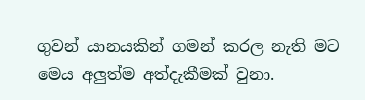ගුවන් යානයකින් ගමන් කරල නැති මට මෙය අලුත්ම අත්දැකීමක් වුනා.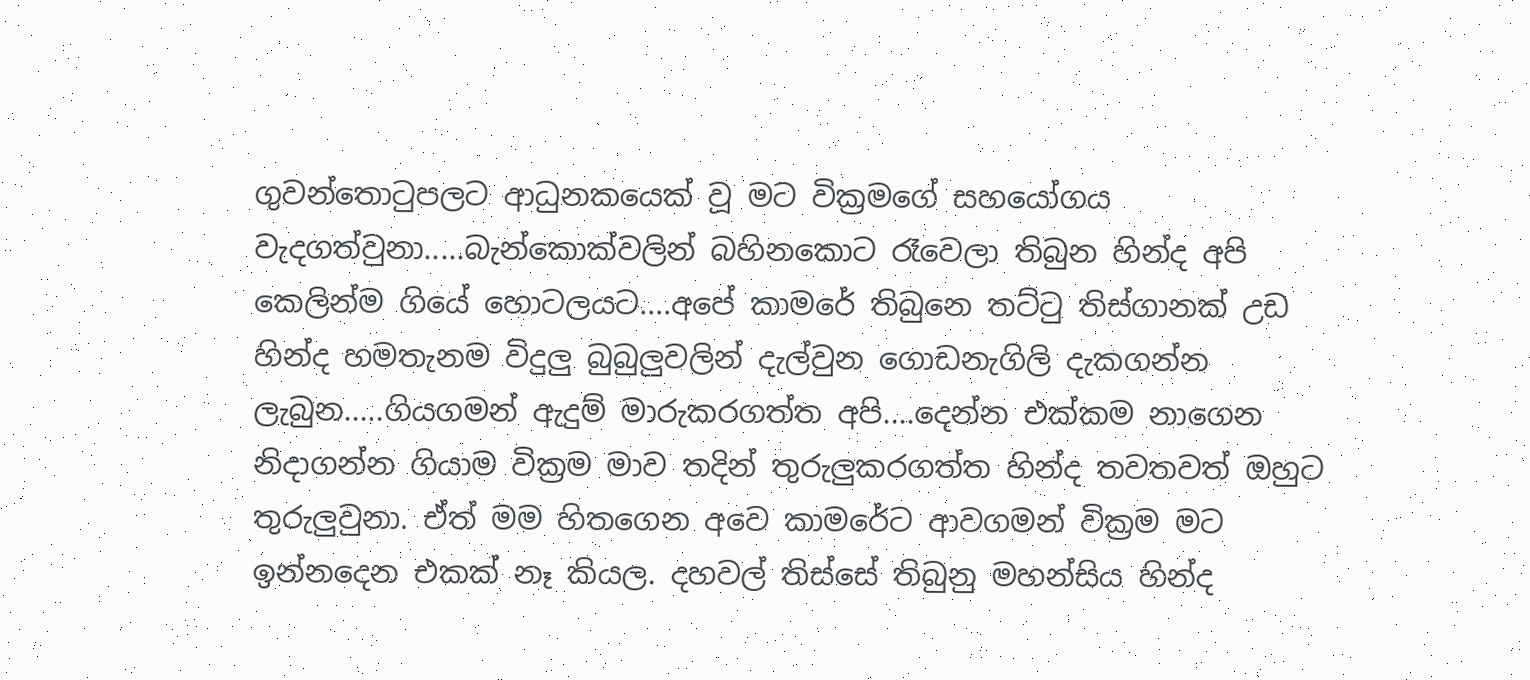ගුවන්තොටුපලට ආධුනකයෙක් වූ මට වික්‍රමගේ සහයෝගය වැදගත්වුනා.....බැන්කොක්වලින් බහිනකොට රෑවෙලා තිබුන හින්ද අපි කෙලින්ම ගියේ හොටලයට....අපේ කාමරේ තිබුනෙ තට්ටු තිස්ගානක් උඩ හින්ද හමතැනම විදුලු බුබුලුවලින් දැල්වුන ගොඩනැගිලි දැකගන්න ලැබුන.....ගියගමන් ඇදුම් මාරුකරගත්ත අපි....දෙන්න එක්කම නාගෙන නිදාගන්න ගියාම වික්‍රම මාව තදින් තුරුලුකරගත්ත හින්ද තවතවත් ඔහුට තුරුලුවුනා. ඒත් මම හිතගෙන අවෙ කාමරේට ආවගමන් වික්‍රම මට ඉන්නදෙන එකක් නෑ කියල. දහවල් තිස්සේ තිබුනු මහන්සිය හින්ද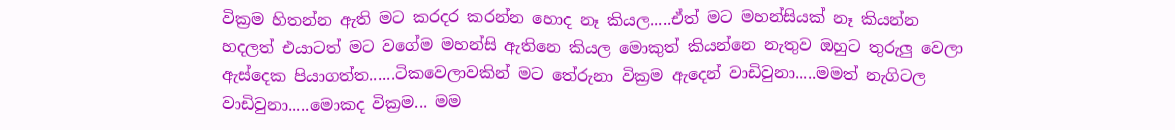වික්‍රම හිතන්න ඇති මට කරදර කරන්න හොද නෑ කියල.....ඒත් මට මහන්සියක් නෑ කියන්න හදලත් එයාටත් මට වගේම මහන්සි ඇතිනෙ කියල මොකුත් කියන්නෙ නැතුව ඔහුට තුරුලු වෙලා ඇස්දෙක පියාගත්ත......ටිකවෙලාවකින් මට තේරුනා වික්‍රම ඇදෙන් වාඩිවුනා.....මමත් නැගිටල වාඩිවුනා.....මොකද වික්‍රම... මම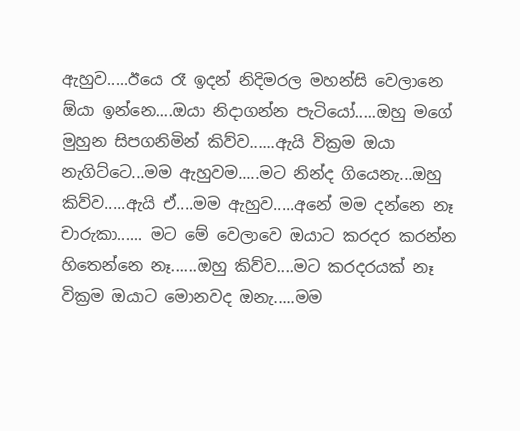ඇහුව.....ඊයෙ රෑ ඉදන් නිදිමරල මහන්සි වෙලානෙ ඕයා ඉන්නෙ....ඔයා නිදාගන්න පැටියෝ.....ඔහු මගේ මුහුන සිපගනිමින් කිව්ව......ඇයි වික්‍රම ඔයා නැගිට්ටෙ...මම ඇහුවම.....මට නින්ද ගියෙනැ...ඔහු කිව්ව.....ඇයි ඒ....මම ඇහුව.....අනේ මම දන්නෙ නෑ චාරුකා...... මට මේ වෙලාවෙ ඔයාට කරදර කරන්න හිතෙන්නෙ නෑ......ඔහු කිව්ව....මට කරදරයක් නෑ වික්‍රම ඔයාට මොනවද ඔනැ.....මම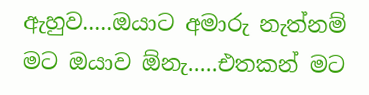ඇහුව.....ඔයාට අමාරු නැත්නම් මට ඔයාව ඕනැ.....එතකන් මට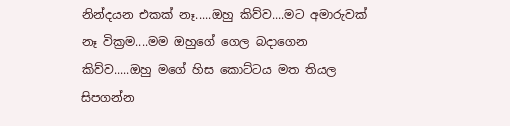නින්දයන එකක් නෑ.....ඔහු කිව්ව....මට අමාරුවක් නෑ වික්‍රම....මම ඔහුගේ ගෙල බදාගෙන කිව්ව.....ඔහු මගේ හිස කොට්ටය මත තියල සිපගන්න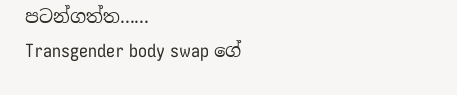පටන්ගත්ත......
Transgender body swap ගේ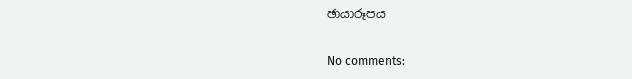ඡායාරූපය

No comments: